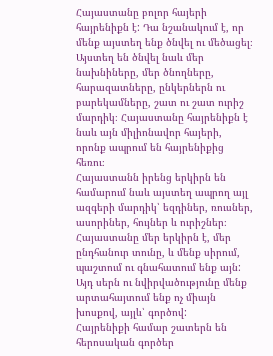Հայաստանը բոլոր հայերի հայրենիքն է: Դա նշանակում է, որ մենք այստեղ ենք ծնվել ու մեծացել։ Այստեղ են ծնվել նաև մեր նախնիները, մեր ծնողները, հարազատները, ընկերներն ու բարեկամները, շատ ու շատ ուրիշ մարդիկ։ Հայաստանը հայրենիքն է նաև այն միլիոնավոր հայերի, որոնք ապրում են հայրենիքից հեռու։
Հայաստանն իրենց երկիրն են համարում նաև այստեղ ապրող այլ ազգերի մարդիկ՝ եզդիներ, ռուսներ, ասորիներ, հույներ և ուրիշներ։
Հայաստանը մեր երկիրն է, մեր ընդհանուր տունը, և մենք սիրում, պաշտում ու գնահատում ենք այն: Այդ սերն ու նվիրվածությունը մենք արտահայտում ենք ոչ միայն խոսքով, այլև՝ գործով:
Հայրենիքի համար շատերն են հերոսական գործեր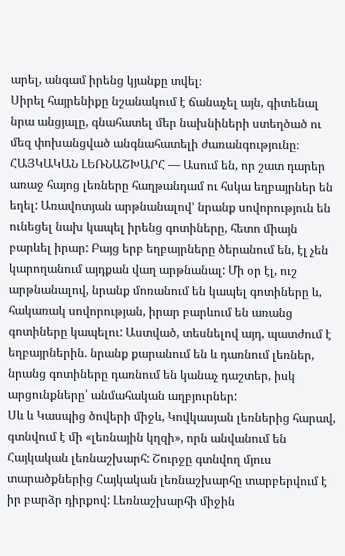արել, անգամ իրենց կյանքը տվել։
Սիրել հայրենիքը նշանակում է ճանաչել այն, գիտենալ նրա անցյալը, գնահատել մեր նախնիների ստեղծած ու մեզ փոխանցված անգնահատելի ժառանգությունը։
ՀԱՅԿԱԿԱՆ ԼԵՌՆԱՇԽԱՐՀ — Ասում են, որ շատ դարեր առաջ հայոց լեռները հաղթանդամ ու հսկա եղբայրներ են եղել: Առավոտյան արթնանալով’ նրանք սովորություն են ունեցել նախ կապել իրենց գոտիները, հետո միայն բարևել իրար: Բայց երբ եղբայրները ծերանում են, էլ չեն կարողանում այդքան վաղ արթնանալ: Մի օր էլ, ուշ արթնանալով, նրանք մոռանում են կապել գոտիները և, հակառակ սովորության, իրար բարևում են առանց գոտիները կապելու: Աստված, տեսնելով այդ, պատժում է եղբայրներին. նրանք քարանում են և դառնում լեռներ, նրանց գոտիները դառնում են կանաչ դաշտեր, իսկ արցունքները՝ անմահական աղբյուրներ:
Սև և Կասպից ծովերի միջև, Կովկասյան լեռներից հարավ, գտնվում է մի «լեռնային կղզի», որն անվանում են Հայկական լեռնաշխարհ: Շուրջը գտնվող մյուս տարածքներից Հայկական լեռնաշխարհը տարբերվում է իր բարձր դիրքով: Լեռնաշխարհի միջին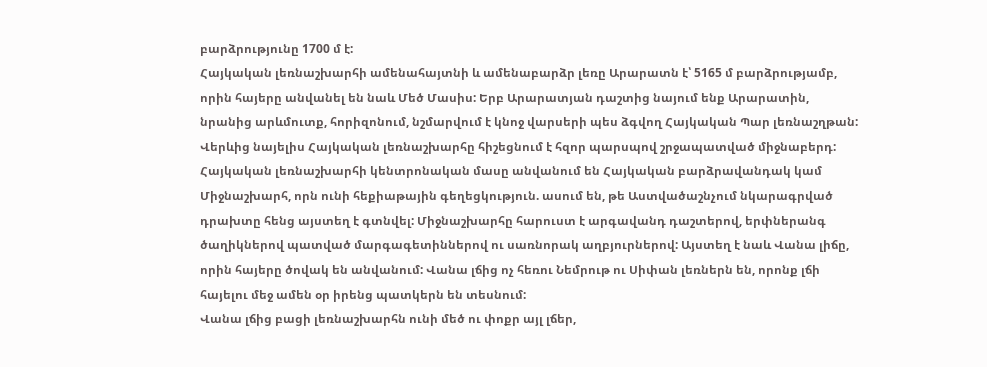բարձրությունը 1700 մ է:
Հայկական լեռնաշխարհի ամենահայտնի և ամենաբարձր լեռը Արարատն է՝ 5165 մ բարձրությամբ, որին հայերը անվանել են նաև Մեծ Մասիս: Երբ Արարատյան դաշտից նայում ենք Արարատին, նրանից արևմուտք, հորիզոնում, նշմարվում է կնոջ վարսերի պես ձգվող Հայկական Պար լեռնաշղթան:
Վերևից նայելիս Հայկական լեռնաշխարհը հիշեցնում է հզոր պարսպով շրջապատված միջնաբերդ:
Հայկական լեռնաշխարհի կենտրոնական մասը անվանում են Հայկական բարձրավանդակ կամ Միջնաշխարհ, որն ունի հեքիաթային գեղեցկություն. ասում են, թե Աստվածաշնչում նկարագրված դրախտը հենց այստեղ է գտնվել: Միջնաշխարհը հարուստ է արգավանդ դաշտերով, երփներանգ ծաղիկներով պատված մարգագետիններով ու սառնորակ աղբյուրներով: Այստեղ է նաև Վանա լիճը, որին հայերը ծովակ են անվանում: Վանա լճից ոչ հեռու Նեմրութ ու Սիփան լեռներն են, որոնք լճի հայելու մեջ ամեն օր իրենց պատկերն են տեսնում:
Վանա լճից բացի լեռնաշխարհն ունի մեծ ու փոքր այլ լճեր,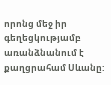որոնց մեջ իր գեղեցկությամբ առանձնանում է քաղցրահամ Սևանը: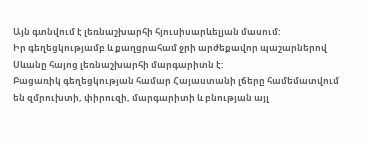Այն գտնվում է լեռնաշխարհի հյուսիսարևելյան մասում:
Իր գեղեցկությամբ և քաղցրահամ ջրի արժեքավոր պաշարներով Սևանը հայոց լեռնաշխարհի մարգարիտն է:
Բացառիկ գեղեցկության համար Հայաստանի լճերը համեմատվում են զմրուխտի, փիրուզի, մարգարիտի և բնության այլ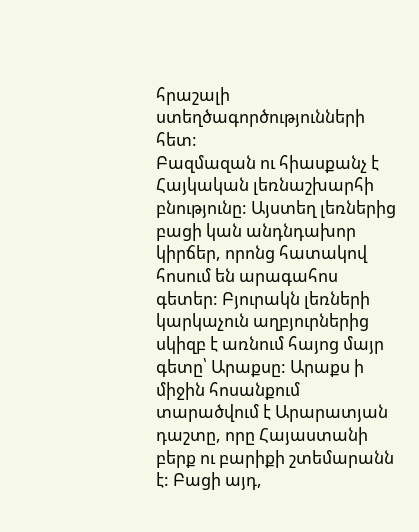հրաշալի ստեղծագործությունների հետ:
Բազմազան ու հիասքանչ է Հայկական լեռնաշխարհի բնությունը: Այստեղ լեռներից բացի կան անդնդախոր կիրճեր, որոնց հատակով հոսում են արագահոս գետեր: Բյուրակն լեռների կարկաչուն աղբյուրներից սկիզբ է առնում հայոց մայր գետը՝ Արաքսը: Արաքս ի միջին հոսանքում տարածվում է Արարատյան դաշտը, որը Հայաստանի բերք ու բարիքի շտեմարանն է: Բացի այդ,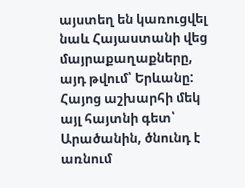այստեղ են կառուցվել նաև Հայաստանի վեց մայրաքաղաքները, այդ թվում՝ Երևանը: Հայոց աշխարհի մեկ այլ հայտնի գետ՝ Արածանին, ծնունդ է առնում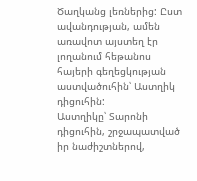Ծաղկանց լեռներից: Ըստ ավանդության, ամեն առավոտ այստեղ էր լողանում հեթանոս հայերի գեղեցկության աստվածուհին՝ Աստղիկ դիցուհին:
Աստղիկը՝ Տարոնի դիցուհին, շրջապատված իր նաժիշտներով,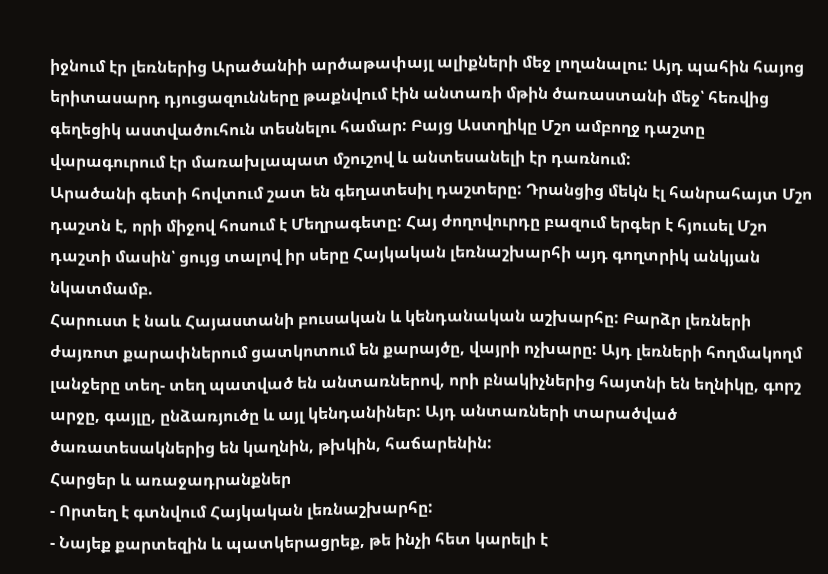իջնում էր լեռներից Արածանիի արծաթափայլ ալիքների մեջ լողանալու: Այդ պահին հայոց երիտասարդ դյուցազունները թաքնվում էին անտառի մթին ծառաստանի մեջ՝ հեռվից գեղեցիկ աստվածուհուն տեսնելու համար: Բայց Աստղիկը Մշո ամբողջ դաշտը վարագուրում էր մառախլապատ մշուշով և անտեսանելի էր դառնում:
Արածանի գետի հովտում շատ են գեղատեսիլ դաշտերը: Դրանցից մեկն էլ հանրահայտ Մշո դաշտն է, որի միջով հոսում է Մեղրագետը: Հայ ժողովուրդը բազում երգեր է հյուսել Մշո դաշտի մասին՝ ցույց տալով իր սերը Հայկական լեռնաշխարհի այդ գողտրիկ անկյան նկատմամբ.
Հարուստ է նաև Հայաստանի բուսական և կենդանական աշխարհը: Բարձր լեռների ժայռոտ քարափներում ցատկոտում են քարայծը, վայրի ոչխարը: Այդ լեռների հողմակողմ լանջերը տեղ- տեղ պատված են անտառներով, որի բնակիչներից հայտնի են եղնիկը, գորշ արջը, գայլը, ընձառյուծը և այլ կենդանիներ: Այդ անտառների տարածված ծառատեսակներից են կաղնին, թխկին, հաճարենին:
Հարցեր և առաջադրանքներ
- Որտեղ է գտնվում Հայկական լեռնաշխարհը:
- Նայեք քարտեզին և պատկերացրեք, թե ինչի հետ կարելի է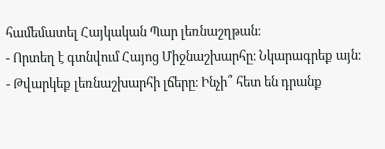համեմատել Հայկական Պար լեռնաշղթան։
- Որտեղ է գտնվում Հայոց Միջնաշխարհը։ Նկարագրեք այն։
- Թվարկեք լեռնաշխարհի լճերը։ Ինչի՞ հետ են դրանք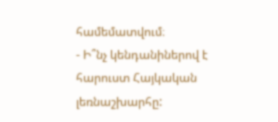համեմատվում։
- Ի՞նչ կենդանիներով է հարուստ Հայկական լեռնաշխարհը: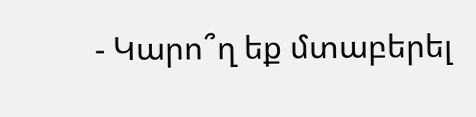- Կարո՞ղ եք մտաբերել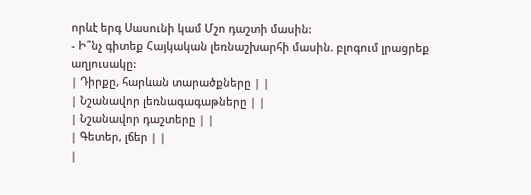որևէ երգ Սասունի կամ Մշո դաշտի մասին:
- Ի՞նչ գիտեք Հայկական լեռնաշխարհի մասին. բլոգում լրացրեք աղյուսակը:
| Դիրքը, հարևան տարածքները | |
| Նշանավոր լեռնագագաթները | |
| Նշանավոր դաշտերը | |
| Գետեր, լճեր | |
|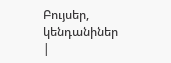Բույսեր, կենդանիներ |